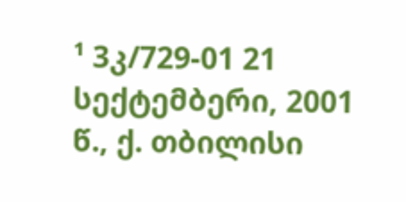¹ 3კ/729-01 21 სექტემბერი, 2001 წ., ქ. თბილისი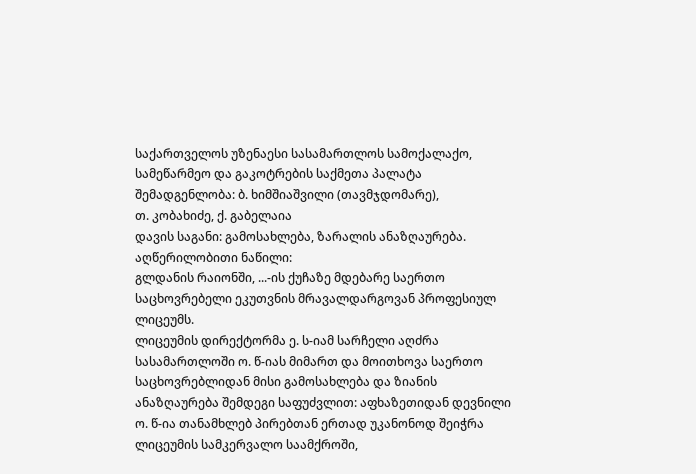საქართველოს უზენაესი სასამართლოს სამოქალაქო, სამეწარმეო და გაკოტრების საქმეთა პალატა
შემადგენლობა: ბ. ხიმშიაშვილი (თავმჯდომარე),
თ. კობახიძე, ქ. გაბელაია
დავის საგანი: გამოსახლება, ზარალის ანაზღაურება.
აღწერილობითი ნაწილი:
გლდანის რაიონში, ...-ის ქუჩაზე მდებარე საერთო საცხოვრებელი ეკუთვნის მრავალდარგოვან პროფესიულ ლიცეუმს.
ლიცეუმის დირექტორმა ე. ს-იამ სარჩელი აღძრა სასამართლოში ო. წ-იას მიმართ და მოითხოვა საერთო საცხოვრებლიდან მისი გამოსახლება და ზიანის ანაზღაურება შემდეგი საფუძვლით: აფხაზეთიდან დევნილი ო. წ-ია თანამხლებ პირებთან ერთად უკანონოდ შეიჭრა ლიცეუმის სამკერვალო საამქროში,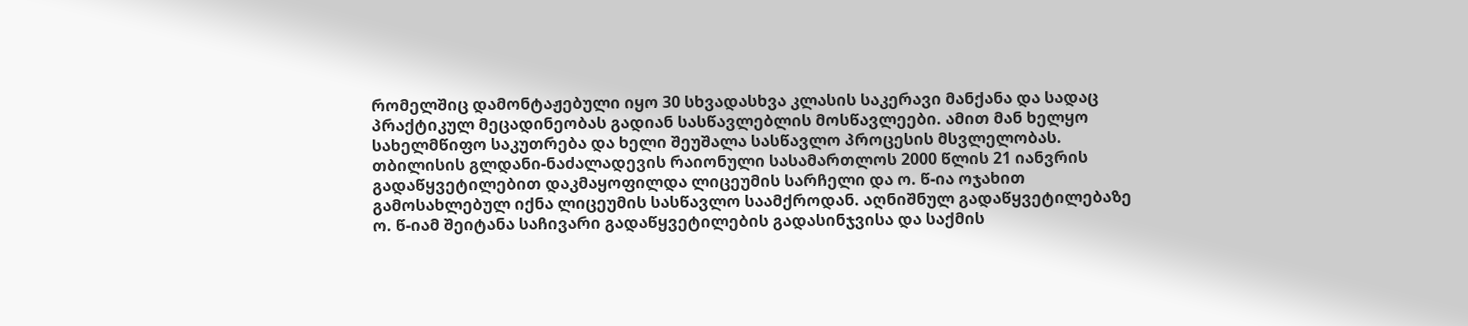რომელშიც დამონტაჟებული იყო 30 სხვადასხვა კლასის საკერავი მანქანა და სადაც პრაქტიკულ მეცადინეობას გადიან სასწავლებლის მოსწავლეები. ამით მან ხელყო სახელმწიფო საკუთრება და ხელი შეუშალა სასწავლო პროცესის მსვლელობას.
თბილისის გლდანი-ნაძალადევის რაიონული სასამართლოს 2000 წლის 21 იანვრის გადაწყვეტილებით დაკმაყოფილდა ლიცეუმის სარჩელი და ო. წ-ია ოჯახით გამოსახლებულ იქნა ლიცეუმის სასწავლო საამქროდან. აღნიშნულ გადაწყვეტილებაზე ო. წ-იამ შეიტანა საჩივარი გადაწყვეტილების გადასინჯვისა და საქმის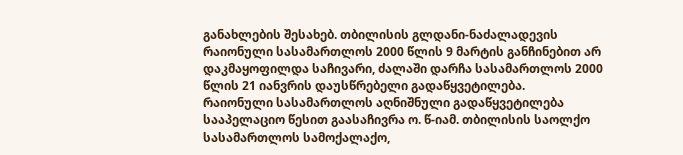განახლების შესახებ. თბილისის გლდანი-ნაძალადევის რაიონული სასამართლოს 2000 წლის 9 მარტის განჩინებით არ დაკმაყოფილდა საჩივარი, ძალაში დარჩა სასამართლოს 2000 წლის 21 იანვრის დაუსწრებელი გადაწყვეტილება.
რაიონული სასამართლოს აღნიშნული გადაწყვეტილება სააპელაციო წესით გაასაჩივრა ო. წ-იამ. თბილისის საოლქო სასამართლოს სამოქალაქო,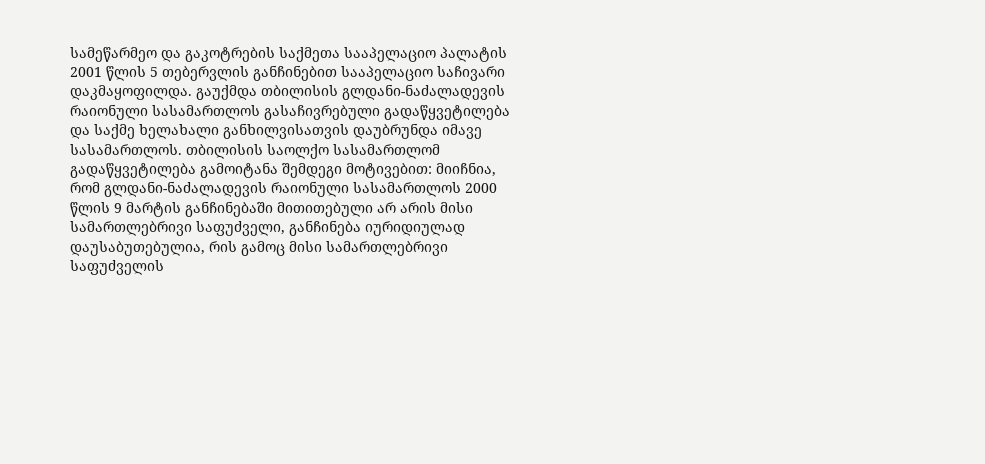სამეწარმეო და გაკოტრების საქმეთა სააპელაციო პალატის 2001 წლის 5 თებერვლის განჩინებით სააპელაციო საჩივარი დაკმაყოფილდა. გაუქმდა თბილისის გლდანი-ნაძალადევის რაიონული სასამართლოს გასაჩივრებული გადაწყვეტილება და საქმე ხელახალი განხილვისათვის დაუბრუნდა იმავე სასამართლოს. თბილისის საოლქო სასამართლომ გადაწყვეტილება გამოიტანა შემდეგი მოტივებით: მიიჩნია, რომ გლდანი-ნაძალადევის რაიონული სასამართლოს 2000 წლის 9 მარტის განჩინებაში მითითებული არ არის მისი სამართლებრივი საფუძველი, განჩინება იურიდიულად დაუსაბუთებულია, რის გამოც მისი სამართლებრივი საფუძველის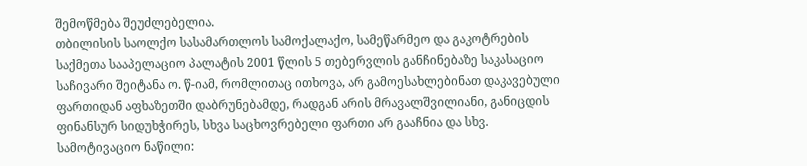შემოწმება შეუძლებელია.
თბილისის საოლქო სასამართლოს სამოქალაქო, სამეწარმეო და გაკოტრების საქმეთა სააპელაციო პალატის 2001 წლის 5 თებერვლის განჩინებაზე საკასაციო საჩივარი შეიტანა ო. წ-იამ, რომლითაც ითხოვა, არ გამოესახლებინათ დაკავებული ფართიდან აფხაზეთში დაბრუნებამდე, რადგან არის მრავალშვილიანი, განიცდის ფინანსურ სიდუხჭირეს, სხვა საცხოვრებელი ფართი არ გააჩნია და სხვ.
სამოტივაციო ნაწილი: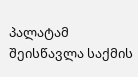პალატამ შეისწავლა საქმის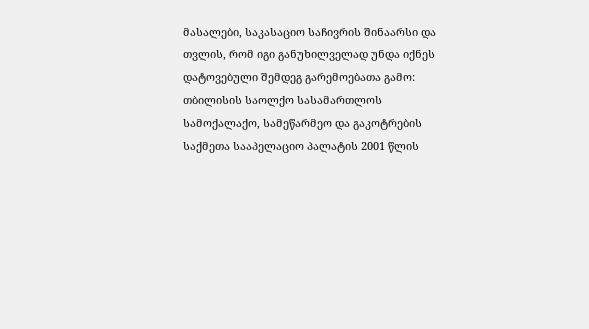მასალები, საკასაციო საჩივრის შინაარსი და თვლის, რომ იგი განუხილველად უნდა იქნეს დატოვებული შემდეგ გარემოებათა გამო:
თბილისის საოლქო სასამართლოს სამოქალაქო, სამეწარმეო და გაკოტრების საქმეთა სააპელაციო პალატის 2001 წლის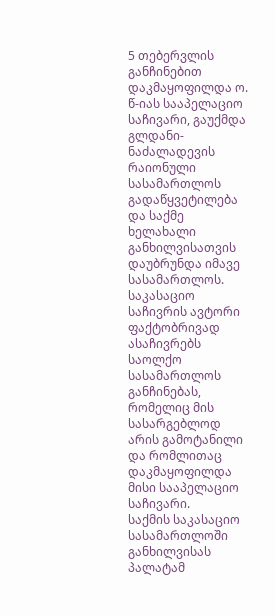5 თებერვლის განჩინებით დაკმაყოფილდა ო. წ-იას სააპელაციო საჩივარი, გაუქმდა გლდანი-ნაძალადევის რაიონული სასამართლოს გადაწყვეტილება და საქმე ხელახალი განხილვისათვის დაუბრუნდა იმავე სასამართლოს. საკასაციო საჩივრის ავტორი ფაქტობრივად ასაჩივრებს საოლქო სასამართლოს განჩინებას, რომელიც მის სასარგებლოდ არის გამოტანილი და რომლითაც დაკმაყოფილდა მისი სააპელაციო საჩივარი.
საქმის საკასაციო სასამართლოში განხილვისას პალატამ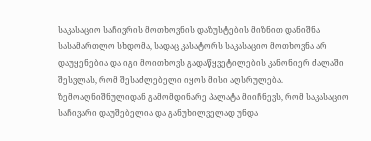საკასაციო საჩივრის მოთხოვნის დაზუსტების მიზნით დანიშნა სასამართლო სხდომა, სადაც კასატორს საკასაციო მოთხოვნა არ დაუყენებია და იგი მოითხოვს გადაწყვეტილების კანონიერ ძალაში შესვლას, რომ შესაძლებელი იყოს მისი აღსრულება.
ზემოაღნიშნულიდან გამომდინარე პალატა მიიჩნევს, რომ საკასაციო საჩივარი დაუშებელია და განუხილველად უნდა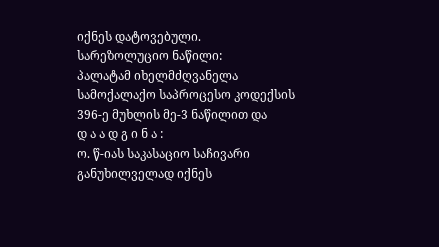იქნეს დატოვებული.
სარეზოლუციო ნაწილი:
პალატამ იხელმძღვანელა სამოქალაქო საპროცესო კოდექსის 396-ე მუხლის მე-3 ნაწილით და
დ ა ა დ გ ი ნ ა :
ო. წ-იას საკასაციო საჩივარი განუხილველად იქნეს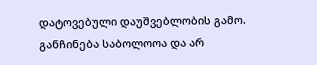დატოვებული დაუშვებლობის გამო.
განჩინება საბოლოოა და არ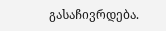გასაჩივრდება.